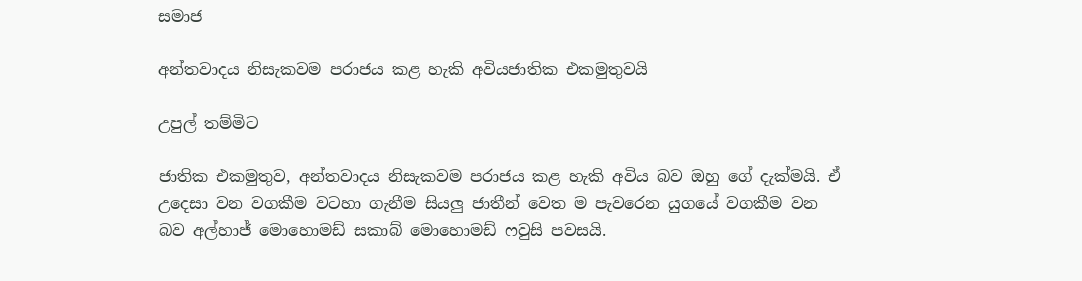සමාජ

අන්තවාදය නිසැකවම පරාජය කළ හැකි අවියජාතික එකමුතුවයි

උපුල් තම්මිට

ජාතික එකමුතුව, අන්තවාදය නිසැකවම පරාජය කළ හැකි අවිය බව ඔහු ගේ දැක්මයි. ඒ උදෙසා වන වගකීම වටහා ගැනීම සියලු ජාතීන් වෙත ම පැවරෙන යුගයේ වගකීම වන බව අල්හාජ් මොහොමඩ් සකාබ් මොහොමඩ් ෆවුසි පවසයි.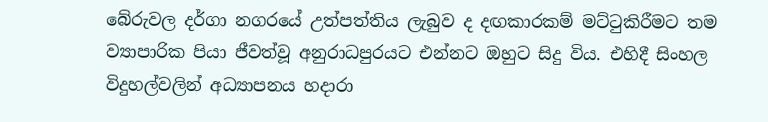බේරුවල දර්ගා නගරයේ උත්පත්තිය ලැබුව ද දඟකාරකම් මට්ටුකිරීමට තම ව්‍යාපාරික පියා ජීවත්වූ අනුරාධපුරයට එන්නට ඔහුට සිදු විය. එහිදී සිංහල විදුහල්වලින් අධ්‍යාපනය හදාරා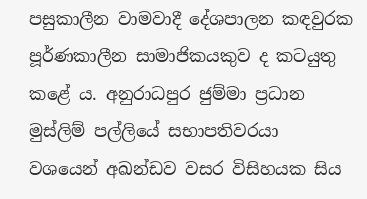පසුකාලීන වාමවාදී දේශපාලන කඳවුරක පූර්ණකාලීන සාමාජිකයකුව ද කටයුතු කළේ ය. අනුරාධපුර ජුම්මා ප්‍රධාන මුස්ලිම් පල්ලියේ සභාපතිවරයා වශයෙන් අඛන්ඩව වසර විසිහයක සිය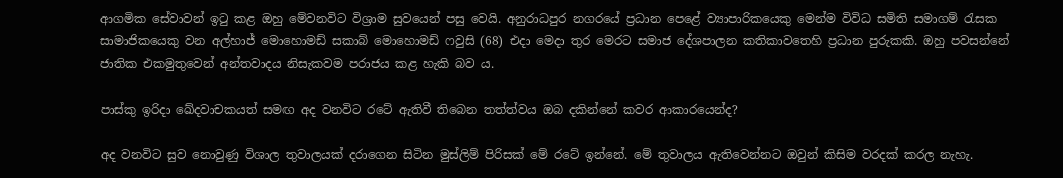ආගමික සේවාවන් ඉටු කළ ඔහු මේවනවිට විශ්‍රාම සුවයෙන් පසු වෙයි. අනුරාධපුර නගරයේ ප්‍රධාන පෙළේ ව්‍යාපාරිකයෙකු මෙන්ම විවිධ සමිති සමාගම් රැසක සාමාජිකයෙකු වන අල්හාජ් මොහොමඩ් සකාබ් මොහොමඩ් ෆවුසි (68) එදා මෙදා තුර මෙරට සමාජ දේශපාලන කතිකාවතෙහි ප්‍රධාන පුරුකකි. ඔහු පවසන්නේ ජාතික එකමුතුවෙන් අන්තවාදය නිසැකවම පරාජය කළ හැකි බව ය.

පාස්කු ඉරිදා ඛේදවාචකයත් සමඟ අද වනවිට රටේ ඇතිවී තිබෙන තත්ත්වය ඔබ දකින්නේ කවර ආකාරයෙන්ද?

අද වනවිට සුව නොවුණු විශාල තුවාලයක් දරාගෙන සිටින මුස්ලිම් පිරිසක් මේ රටේ ඉන්නේ. මේ තුවාලය ඇතිවෙන්නට ඔවුන් කිසිම වරදක් කරල නැහැ.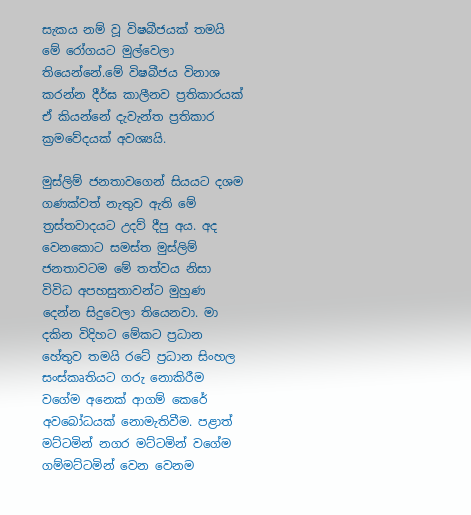සැකය නම් වූ විෂබීජයක් තමයි මේ රෝගයට මුල්වෙලා තියෙන්නේ.මේ විෂබීජය විනාශ කරන්න දීර්ඝ කාලීනව ප්‍රතිකාරයක් ඒ කියන්නේ දැවැන්ත ප්‍රතිකාර ක්‍රමවේදයක් අවශ්‍යයි.

මුස්ලිම් ජනතාවගෙන් සියයට දශම ගණක්වත් නැතුව ඇති මේ ත්‍රස්තවාදයට උදව් දීපු අය. අද වෙනකොට සමස්ත මුස්ලිම් ජනතාවටම මේ තත්වය නිසා විවිධ අපහසුතාවන්ට මුහුණ දෙන්න සිදුවෙලා තියෙනවා. මා දකින විදිහට මේකට ප්‍රධාන හේතුව තමයි රටේ ප්‍රධාන සිංහල සංස්කෘතියට ගරු නොකිරීම වගේම අනෙක් ආගම් කෙරේ අවබෝධයක් නොමැතිවීම. පළාත් මට්ටමින් නගර මට්ටමින් වගේම ගම්මට්ටමින් වෙන වෙනම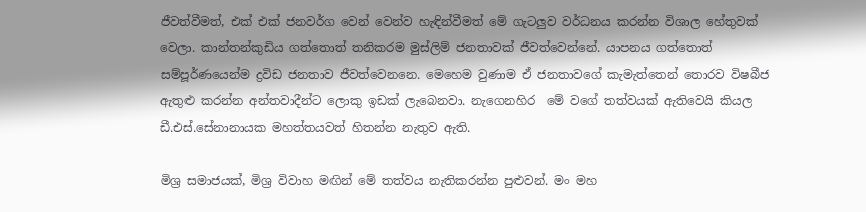ජීවත්වීමත්, එක් එක් ජනවර්ග වෙන් වෙන්ව හැඳින්වීමත් මේ ගැටලුව වර්ධනය කරන්න විශාල හේතුවක් වෙලා. කාන්තන්කුඩිය ගත්තොත් තනිකරම මුස්ලිම් ජනතාවක් ජීවත්වෙන්නේ. යාපනය ගත්තොත් සම්පූර්ණයෙන්ම ද්‍රවිඩ ජනතාව ජීවත්වෙනනෙ. මෙහෙම වුණාම ඒ ජනතාවගේ කැමැත්තෙන් තොරව විෂබීජ ඇතුළු කරන්න අන්තවාදීන්ට ලොකු ඉඩක් ලැබෙනවා. නැගෙනහිර  මේ වගේ තත්වයක් ඇතිවෙයි කියල ඩී.එස්.සේනානායක මහත්තයවත් හිතන්න නැතුව ඇති.

මිශ්‍ර සමාජයක්, මිශ්‍ර විවාහ මඟින් මේ තත්වය නැතිකරන්න පුළුවන්. මං මහ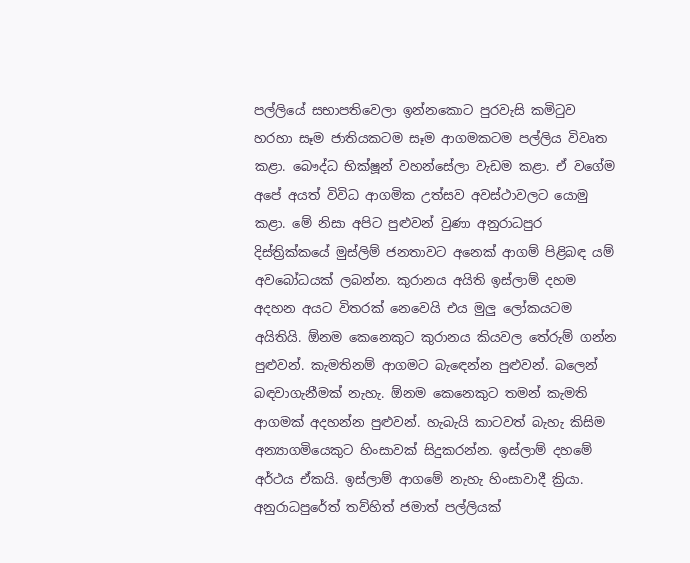පල්ලියේ සභාපතිවෙලා ඉන්නකොට පුරවැසි කමිටුව හරහා සෑම ජාතියකටම සෑම ආගමකටම පල්ලිය විවෘත කළා. බෞද්ධ භික්ෂූන් වහන්සේලා වැඩම කළා. ඒ වගේම අපේ අයත් විවිධ ආගමික උත්සව අවස්ථාවලට යොමු කළා. මේ නිසා අපිට පුළුවන් වුණා අනුරාධපුර දිස්ත්‍රික්කයේ මුස්ලිම් ජනතාවට අනෙක් ආගම් පිළිබඳ යම් අවබෝධයක් ලබන්න. කුරානය අයිති ඉස්ලාම් දහම අදහන අයට විතරක් නෙවෙයි එය මුලු ලෝකයටම අයිතියි. ඕනම කෙනෙකුට කුරානය කියවල තේරුම් ගන්න පුළුවන්. කැමතිනම් ආගමට බැඳෙන්න පුළුවන්. බලෙන් බඳවාගැනීමක් නැහැ. ඕනම කෙනෙකුට තමන් කැමති ආගමක් අදහන්න පුළුවන්. හැබැයි කාටවත් බැහැ කිසිම අන්‍යාගමියෙකුට හිංසාවක් සිදුකරන්න. ඉස්ලාම් දහමේ අර්ථය ඒකයි. ඉස්ලාම් ආගමේ නැහැ හිංසාවාදී ක්‍රියා. අනුරාධපුරේත් තව්හිත් ජමාත් පල්ලියක්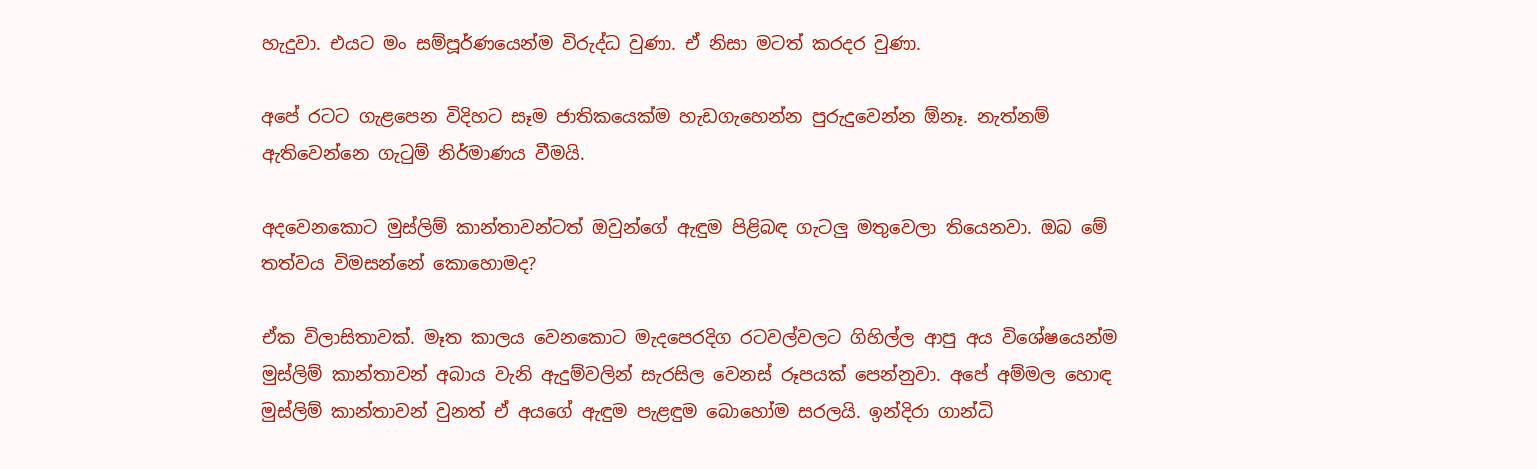හැදුවා. එයට මං සම්පූර්ණයෙන්ම විරුද්ධ වුණා. ඒ නිසා මටත් කරදර වුණා.

අපේ රටට ගැළපෙන විදිහට සෑම ජාතිකයෙක්ම හැඩගැහෙන්න පුරුදුවෙන්න ඕනෑ. නැත්නම් ඇතිවෙන්නෙ ගැටුම් නිර්මාණය වීමයි.

අදවෙනකොට මුස්ලිම් කාන්තාවන්ටත් ඔවුන්ගේ ඇඳුම පිළිබඳ ගැටලු මතුවෙලා තියෙනවා. ඔබ මේ තත්වය විමසන්නේ කොහොමද?

ඒක විලාසිතාවක්. මෑත කාලය වෙනකොට මැදපෙරදිග රටවල්වලට ගිහිල්ල ආපු අය විශේෂයෙන්ම මුස්ලිම් කාන්තාවන් අබාය වැනි ඇදුම්වලින් සැරසිල වෙනස් රූපයක් පෙන්නුවා. අපේ අම්මල හොඳ මුස්ලිම් කාන්තාවන් වුනත් ඒ අයගේ ඇඳුම පැළඳුම බොහෝම සරලයි. ඉන්දිරා ගාන්ධි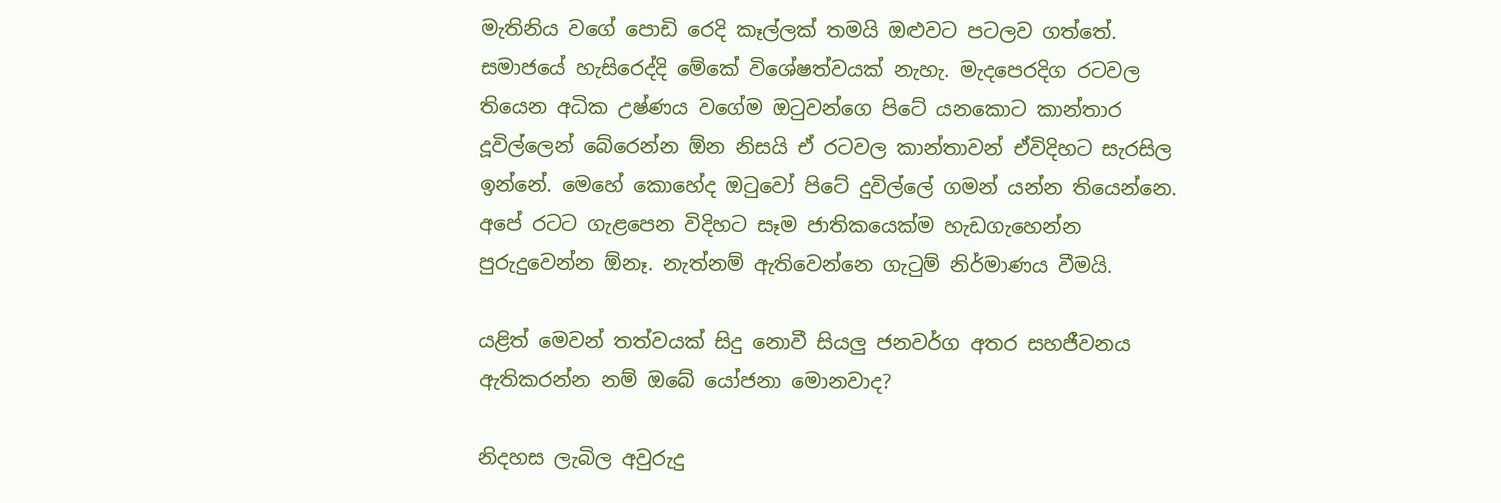මැතිනිය වගේ පොඩි රෙදි කෑල්ලක් තමයි ඔළුවට පටලව ගත්තේ. සමාජයේ හැසිරෙද්දි මේකේ විශේෂත්වයක් නැහැ. මැදපෙරදිග රටවල තියෙන අධික උෂ්ණය වගේම ඔටුවන්ගෙ පිටේ යනකොට කාන්තාර දූවිල්ලෙන් බේරෙන්න ඕන නිසයි ඒ රටවල කාන්තාවන් ඒවිදිහට සැරසිල ඉන්නේ. මෙහේ කොහේද ඔටුවෝ පිටේ දුවිල්ලේ ගමන් යන්න තියෙන්නෙ. අපේ රටට ගැළපෙන විදිහට සෑම ජාතිකයෙක්ම හැඩගැහෙන්න පුරුදුවෙන්න ඕනෑ. නැත්නම් ඇතිවෙන්නෙ ගැටුම් නිර්මාණය වීමයි.

යළිත් මෙවන් තත්වයක් සිදු නොවී සියලු ජනවර්ග අතර සහජීවනය ඇතිකරන්න නම් ඔබේ යෝජනා මොනවාද?

නිදහස ලැබිල අවුරුදු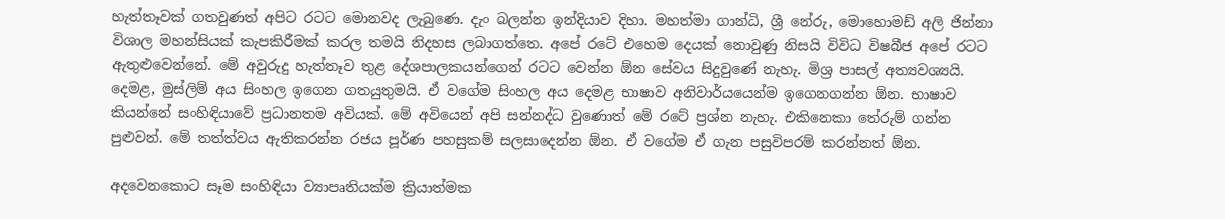හැත්තෑවක් ගතවුණත් අපිට රටට මොනවද ලැබුණෙ. දැං බලන්න ඉන්දියාව දිහා. මහත්මා ගාන්ධි, ශ්‍රී නේරු, මොහොමඩ් අලි ජින්නා විශාල මහන්සියක් කැපකිරීමක් කරල තමයි නිදහස ලබාගත්තෙ. අපේ රටේ එහෙම දෙයක් නොවුණු නිසයි විවිධ විෂබීජ අපේ රටට ඇතුළුවෙන්නේ. මේ අවුරුදු හැත්තෑව තුළ දේශපාලකයන්ගෙන් රටට වෙන්න ඕන සේවය සිදුවුණේ නැහැ. මිශ්‍ර පාසල් අත්‍යවශ්‍යයි. දෙමළ, මුස්ලිම් අය සිංහල ඉගෙන ගතයුතුමයි. ඒ වගේම සිංහල අය දෙමළ භාෂාව අනිවාර්යයෙන්ම ඉගෙනගන්න ඕන. භාෂාව කියන්නේ සංහිඳියාවේ ප්‍රධානතම අවියක්. මේ අවියෙන් අපි සන්නද්ධ වුණොත් මේ රටේ ප්‍රශ්න නැහැ. එකිනෙකා තේරුම් ගන්න පුළුවන්. මේ තත්ත්වය ඇතිකරන්න රජය පූර්ණ පහසුකම් සලසාදෙන්න ඕන. ඒ වගේම ඒ ගැන පසුවිපරම් කරන්නත් ඕන.

අදවෙනකොට සෑම සංහිඳියා ව්‍යාපෘතියක්ම ක්‍රියාත්මක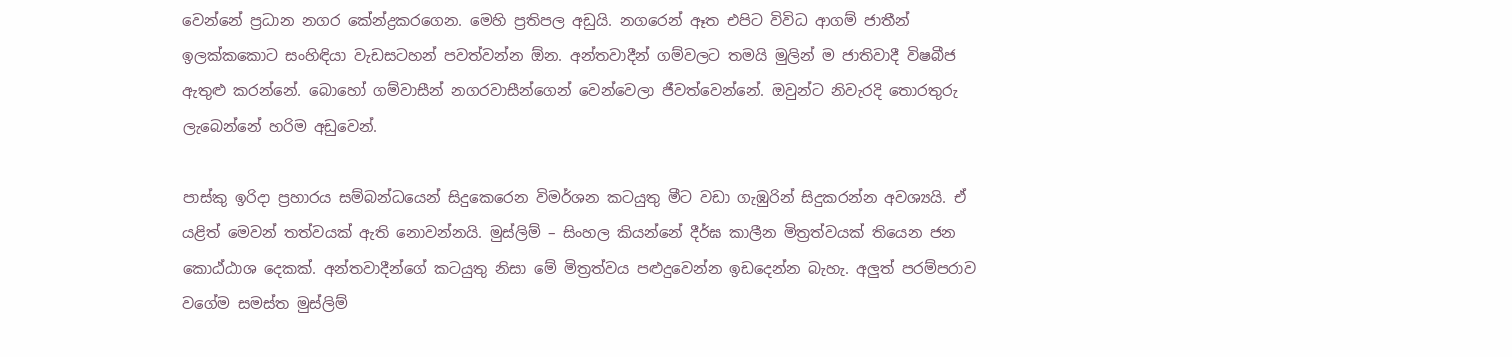වෙන්නේ ප්‍රධාන නගර කේන්ද්‍රකරගෙන. මෙහි ප්‍රතිපල අඩුයි. නගරෙන් ඈත එපිට විවිධ ආගම් ජාතීන් ඉලක්කකොට සංහිඳියා වැඩසටහන් පවත්වන්න ඕන. අන්තවාදීන් ගම්වලට තමයි මුලින් ම ජාතිවාදී විෂබීජ ඇතුළු කරන්නේ. බොහෝ ගම්වාසීන් නගරවාසීන්ගෙන් වෙන්වෙලා ජීවත්වෙන්නේ. ඔවුන්ට නිවැරදි තොරතුරු ලැබෙන්නේ හරිම අඩුවෙන්.

පාස්කු ඉරිදා ප්‍රහාරය සම්බන්ධයෙන් සිදුකෙරෙන විමර්ශන කටයුතු මීට වඩා ගැඹුරින් සිදුකරන්න අවශ්‍යයි. ඒ යළිත් මෙවන් තත්වයක් ඇති නොවන්නයි. මුස්ලිම් – සිංහල කියන්නේ දීර්ඝ කාලීන මිත්‍රත්වයක් තියෙන ජන කොඨ්ඨාශ දෙකක්. අන්තවාදීන්ගේ කටයුතු නිසා මේ මිත්‍රත්වය පළුදුවෙන්න ඉඩදෙන්න බැහැ. අලුත් පරම්පරාව වගේම සමස්ත මුස්ලිම්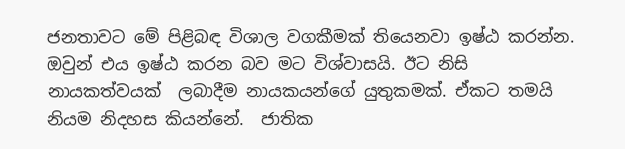ජනතාවට මේ පිළිබඳ විශාල වගකීමක් තියෙනවා ඉෂ්ඨ කරන්න. ඔවුන් එය ඉෂ්ඨ කරන බව මට විශ්වාසයි. ඊට නිසි නායකත්වයක්  ලබාදීම නායකයන්ගේ යුතුකමක්. ඒකට තමයි නියම නිදහස කියන්නේ.  ජාතික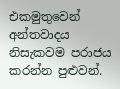එකමුතුවෙන් අන්තවාදය නිසැකවම පරාජය කරන්න පුළුවන්.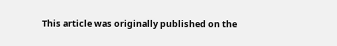This article was originally published on the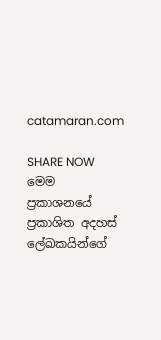catamaran.com

SHARE NOW
මෙම ප්‍රකාශනයේ ප්‍රකාශිත අදහස් ලේඛකයින්ගේ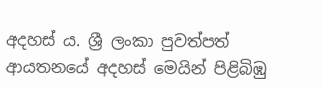අදහස් ය. ශ්‍රී ලංකා පුවත්පත් ආයතනයේ අදහස් මෙයින් පිළිබිඹු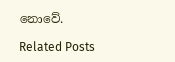නොවේ.

Related Posts